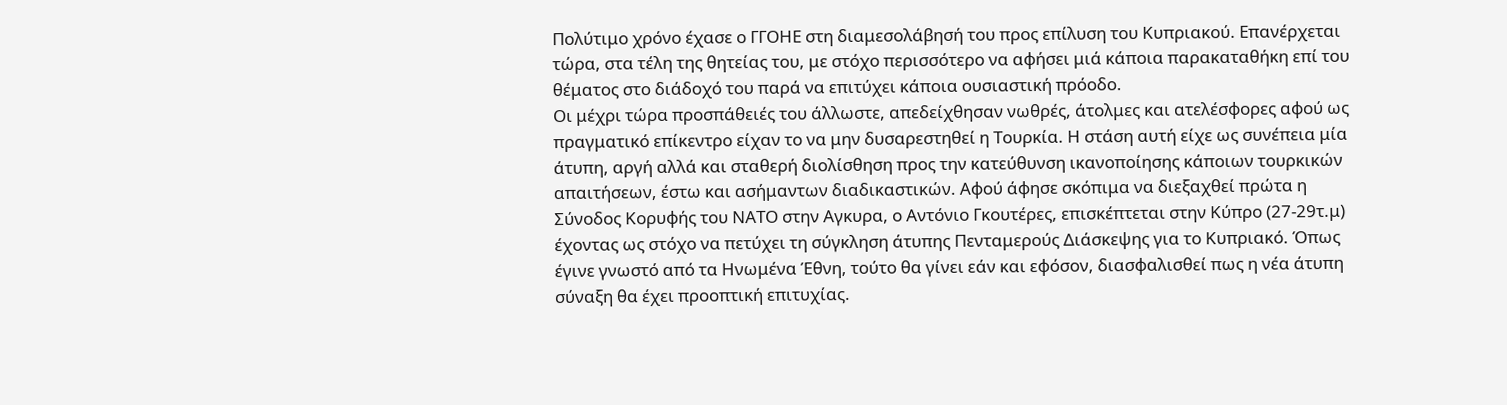Πολύτιμο χρόνο έχασε ο ΓΓΟΗΕ στη διαμεσολάβησή του προς επίλυση του Κυπριακού. Επανέρχεται τώρα, στα τέλη της θητείας του, με στόχο περισσότερο να αφήσει μιά κάποια παρακαταθήκη επί του θέματος στο διάδοχό του παρά να επιτύχει κάποια ουσιαστική πρόοδο.
Οι μέχρι τώρα προσπάθειές του άλλωστε, απεδείχθησαν νωθρές, άτολμες και ατελέσφορες αφού ως πραγματικό επίκεντρο είχαν το να μην δυσαρεστηθεί η Τουρκία. Η στάση αυτή είχε ως συνέπεια μία άτυπη, αργή αλλά και σταθερή διολίσθηση προς την κατεύθυνση ικανοποίησης κάποιων τουρκικών απαιτήσεων, έστω και ασήμαντων διαδικαστικών. Αφού άφησε σκόπιμα να διεξαχθεί πρώτα η Σύνοδος Κορυφής του ΝΑΤΟ στην Αγκυρα, ο Αντόνιο Γκουτέρες, επισκέπτεται στην Κύπρο (27-29τ.μ) έχοντας ως στόχο να πετύχει τη σύγκληση άτυπης Πενταμερούς Διάσκεψης για το Κυπριακό. Όπως έγινε γνωστό από τα Ηνωμένα Έθνη, τούτο θα γίνει εάν και εφόσον, διασφαλισθεί πως η νέα άτυπη σύναξη θα έχει προοπτική επιτυχίας.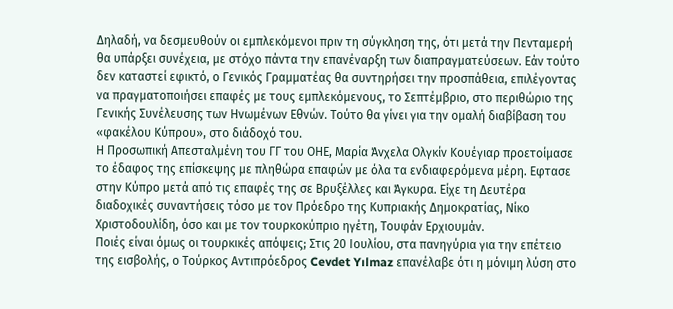Δηλαδή, να δεσμευθούν οι εμπλεκόμενοι πριν τη σύγκληση της, ότι μετά την Πενταμερή θα υπάρξει συνέχεια, με στόχο πάντα την επανέναρξη των διαπραγματεύσεων. Εάν τούτο δεν καταστεί εφικτό, ο Γενικός Γραμματέας θα συντηρήσει την προσπάθεια, επιλέγοντας να πραγματοποιήσει επαφές με τους εμπλεκόμενους, το Σεπτέμβριο, στο περιθώριο της Γενικής Συνέλευσης των Ηνωμένων Εθνών. Τούτο θα γίνει για την ομαλή διαβίβαση του «φακέλου Κύπρου», στο διάδοχό του.
Η Προσωπική Απεσταλμένη του ΓΓ του ΟΗΕ, Μαρία Άνχελα Ολγκίν Κουέγιαρ προετοίμασε το έδαφος της επίσκεψης με πληθώρα επαφών με όλα τα ενδιαφερόμενα μέρη. Εφτασε στην Κύπρο μετά από τις επαφές της σε Βρυξέλλες και Άγκυρα. Είχε τη Δευτέρα διαδοχικές συναντήσεις τόσο με τον Πρόεδρο της Κυπριακής Δημοκρατίας, Νίκο Χριστοδουλίδη, όσο και με τον τουρκοκύπριο ηγέτη, Τουφάν Ερχιουμάν.
Ποιές είναι όμως οι τουρκικές απόψεις; Στις 20 Ιουλίου, στα πανηγύρια για την επέτειο της εισβολής, ο Τούρκος Αντιπρόεδρος Cevdet Yılmaz επανέλαβε ότι η μόνιμη λύση στο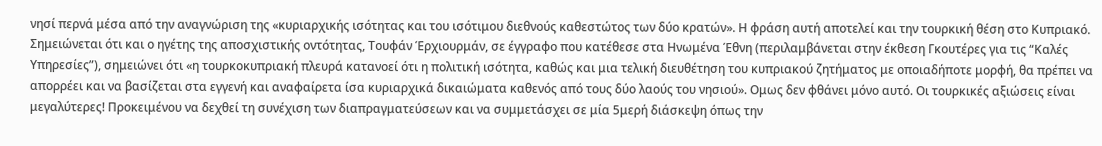νησί περνά μέσα από την αναγνώριση της «κυριαρχικής ισότητας και του ισότιμου διεθνούς καθεστώτος των δύο κρατών». Η φράση αυτή αποτελεί και την τουρκική θέση στο Κυπριακό. Σημειώνεται ότι και ο ηγέτης της αποσχιστικής οντότητας, Τουφάν Έρχιουρμάν, σε έγγραφο που κατέθεσε στα Ηνωμένα Έθνη (περιλαμβάνεται στην έκθεση Γκουτέρες για τις “Καλές Υπηρεσίες”), σημειώνει ότι «η τουρκοκυπριακή πλευρά κατανοεί ότι η πολιτική ισότητα, καθώς και μια τελική διευθέτηση του κυπριακού ζητήματος με οποιαδήποτε μορφή, θα πρέπει να απορρέει και να βασίζεται στα εγγενή και αναφαίρετα ίσα κυριαρχικά δικαιώματα καθενός από τους δύο λαούς του νησιού». Ομως δεν φθάνει μόνο αυτό. Οι τουρκικές αξιώσεις είναι μεγαλύτερες! Προκειμένου να δεχθεί τη συνέχιση των διαπραγματεύσεων και να συμμετάσχει σε μία 5μερή διάσκεψη όπως την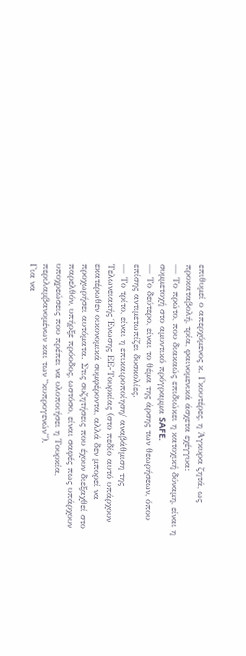επιθυμεί ο απερχόμενος κ. Γκουτέρες, η Άγκυρα ζητά, ως προκαταβολή, τρία, φαινομενικά άσχετα εχέγγυα:
— Το πρώτο, που διακαώς επιδιώκει η κατοχική δύναμη, είναι η συμμετοχή στο αμυντικό πρόγραμμα SAFE.
— Το δεύτερο, είναι το θέμα της άρσης των θεωρήσεων, όπου επίσης αντιμετωπίζει δυσκολίες.
— Το τρίτο, είναι η επικαιροποίηση/ αναβάθμιση της Τελωνειακής Ένωσης ΕΕ-Τουρκίας (στο πεδίο αυτό υπάρχουν εκατέρωθεν οικονομικά συμφέροντα, αλλά δεν μπορεί να προχωρήσει αυτόματα. Στις συζητήσεις που έχουν διεξαχθεί στο παρελθόν, υπήρξε πρόοδος, ωστόσο, είναι σαφές πως υπάρχουν υποχρεώσεις που πρέπει να υλοποιήσει η Τουρκία, περιλαμβανομένων και των “κυπρογενών”).
Για να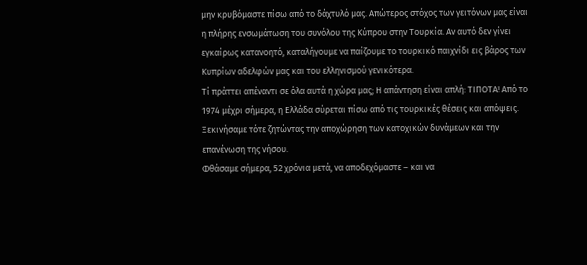μην κρυβόμαστε πίσω από το δάχτυλό μας. Απώτερος στόχος των γειτόνων μας είναι η πλήρης ενσωμάτωση του συνόλου της Κύπρου στην Τουρκία. Αν αυτό δεν γίνει εγκαίρως κατανοητό, καταλήγουμε να παίζουμε το τουρκικό παιχνίδι εις βάρος των Κυπρίων αδελφών μας και του ελληνισμού γενικότερα.
Τί πράττει απέναντι σε όλα αυτά η χώρα μας; Η απάντηση είναι απλή: ΤΙΠΟΤΑ! Από το 1974 μέχρι σήμερα, η Ελλάδα σύρεται πίσω από τις τουρκικές θέσεις και απόψεις. Ξεκινήσαμε τότε ζητώντας την αποχώρηση των κατοχικών δυνάμεων και την επανένωση της νήσου.
Φθάσαμε σήμερα, 52 χρόνια μετά, να αποδεχόμαστε – και να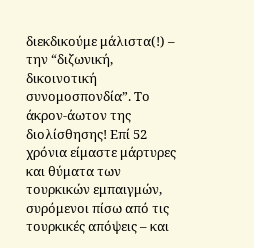διεκδικούμε μάλιστα(!) – την “διζωνική, δικοινοτική συνομοσπονδία”. Το άκρον-άωτον της διολίσθησης! Επί 52 χρόνια είμαστε μάρτυρες και θύματα των τουρκικών εμπαιγμών, συρόμενοι πίσω από τις τουρκικές απόψεις – και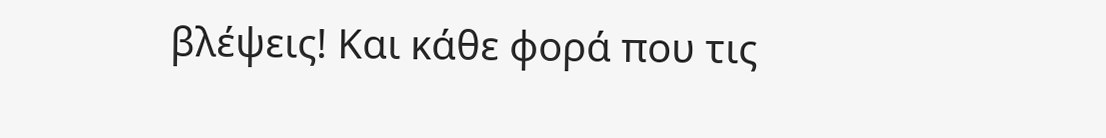βλέψεις! Και κάθε φορά που τις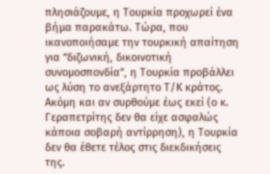πλησιάζουμε, η Τουρκία προχωρεί ένα βήμα παρακάτω. Τώρα, που ικανοποιήσαμε την τουρκική απαίτηση για “διζωνική, δικοινοτική συνομοσπονδία”, η Τουρκία προβάλλει ως λύση το ανεξάρτητο Τ/Κ κράτος. Ακόμη και αν συρθούμε έως εκεί (ο κ. Γεραπετρίτης δεν θα είχε ασφαλώς κάποια σοβαρή αντίρρηση), η Τουρκία δεν θα έθετε τέλος στις διεκδικήσεις της.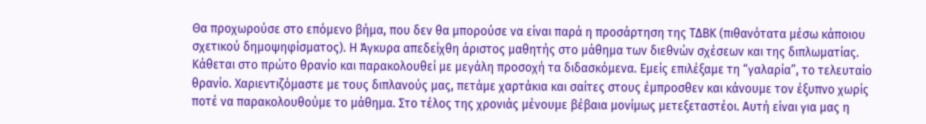Θα προχωρούσε στο επόμενο βήμα, που δεν θα μπορούσε να είναι παρά η προσάρτηση της ΤΔΒΚ (πιθανότατα μέσω κάποιου σχετικού δημοψηφίσματος). Η Άγκυρα απεδείχθη άριστος μαθητής στο μάθημα των διεθνών σχέσεων και της διπλωματίας. Κάθεται στο πρώτο θρανίο και παρακολουθεί με μεγάλη προσοχή τα διδασκόμενα. Εμείς επιλέξαμε τη “γαλαρία”, το τελευταίο θρανίο. Χαριεντιζόμαστε με τους διπλανούς μας, πετάμε χαρτάκια και σαίτες στους έμπροσθεν και κάνουμε τον έξυπνο χωρίς ποτέ να παρακολουθούμε το μάθημα. Στο τέλος της χρονιάς μένουμε βέβαια μονίμως μετεξεταστέοι. Αυτή είναι για μας η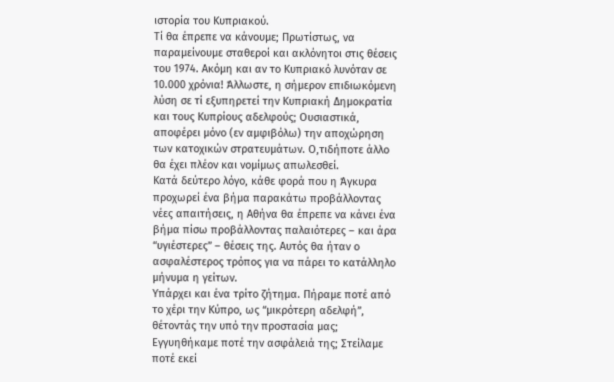ιστορία του Κυπριακού.
Τί θα έπρεπε να κάνουμε; Πρωτίστως, να παραμείνουμε σταθεροί και ακλόνητοι στις θέσεις του 1974. Ακόμη και αν το Κυπριακό λυνόταν σε 10.000 χρόνια! Άλλωστε, η σήμερον επιδιωκόμενη λύση σε τί εξυπηρετεί την Κυπριακή Δημοκρατία και τους Κυπρίους αδελφούς; Ουσιαστικά, αποφέρει μόνο (εν αμφιβόλω) την αποχώρηση των κατοχικών στρατευμάτων. Ο,τιδήποτε άλλο θα έχει πλέον και νομίμως απωλεσθεί.
Κατά δεύτερο λόγο, κάθε φορά που η Άγκυρα προχωρεί ένα βήμα παρακάτω προβάλλοντας νέες απαιτήσεις, η Αθήνα θα έπρεπε να κάνει ένα βήμα πίσω προβάλλοντας παλαιότερες – και άρα “υγιέστερες” – θέσεις της. Αυτός θα ήταν ο ασφαλέστερος τρόπος για να πάρει το κατάλληλο μήνυμα η γείτων.
Υπάρχει και ένα τρίτο ζήτημα. Πήραμε ποτέ από το χέρι την Κύπρο, ως “μικρότερη αδελφή”, θέτοντάς την υπό την προστασία μας; Εγγυηθήκαμε ποτέ την ασφάλειά της; Στείλαμε ποτέ εκεί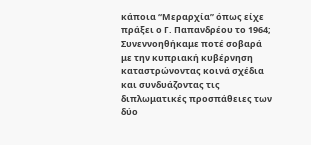κάποια “Μεραρχία” όπως είχε πράξει ο Γ. Παπανδρέου το 1964; Συνεννοηθήκαμε ποτέ σοβαρά με την κυπριακή κυβέρνηση καταστρώνοντας κοινά σχέδια και συνδυάζοντας τις διπλωματικές προσπάθειες των δύο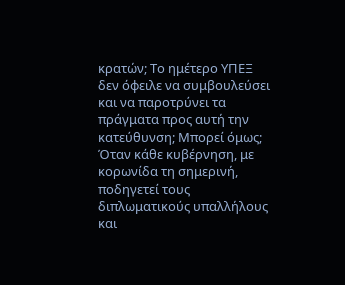κρατών; Το ημέτερο ΥΠΕΞ δεν όφειλε να συμβουλεύσει και να παροτρύνει τα πράγματα προς αυτή την κατεύθυνση; Μπορεί όμως;
Όταν κάθε κυβέρνηση, με κορωνίδα τη σημερινή, ποδηγετεί τους διπλωματικούς υπαλλήλους και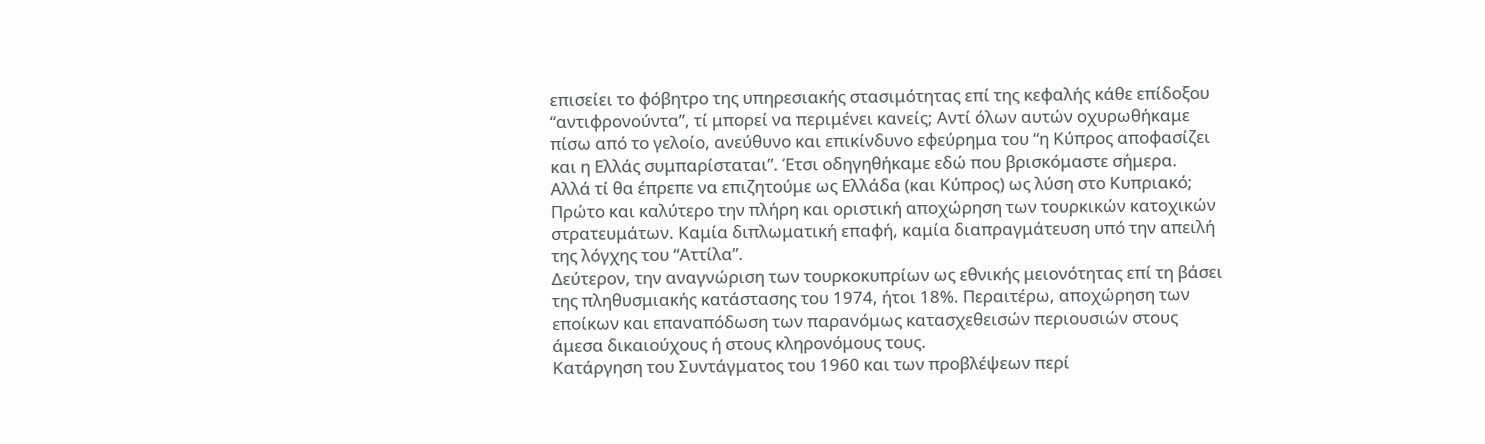επισείει το φόβητρο της υπηρεσιακής στασιμότητας επί της κεφαλής κάθε επίδοξου “αντιφρονούντα”, τί μπορεί να περιμένει κανείς; Αντί όλων αυτών οχυρωθήκαμε πίσω από το γελοίο, ανεύθυνο και επικίνδυνο εφεύρημα του “η Κύπρος αποφασίζει και η Ελλάς συμπαρίσταται”. Έτσι οδηγηθήκαμε εδώ που βρισκόμαστε σήμερα.
Αλλά τί θα έπρεπε να επιζητούμε ως Ελλάδα (και Κύπρος) ως λύση στο Κυπριακό;
Πρώτο και καλύτερο την πλήρη και οριστική αποχώρηση των τουρκικών κατοχικών στρατευμάτων. Καμία διπλωματική επαφή, καμία διαπραγμάτευση υπό την απειλή της λόγχης του “Αττίλα”.
Δεύτερον, την αναγνώριση των τουρκοκυπρίων ως εθνικής μειονότητας επί τη βάσει της πληθυσμιακής κατάστασης του 1974, ήτοι 18%. Περαιτέρω, αποχώρηση των εποίκων και επαναπόδωση των παρανόμως κατασχεθεισών περιουσιών στους άμεσα δικαιούχους ή στους κληρονόμους τους.
Κατάργηση του Συντάγματος του 1960 και των προβλέψεων περί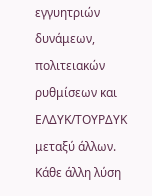εγγυητριών δυνάμεων, πολιτειακών ρυθμίσεων και ΕΛΔΥΚ/ΤΟΥΡΔΥΚ μεταξύ άλλων. Κάθε άλλη λύση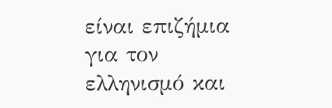είναι επιζήμια για τον ελληνισμό και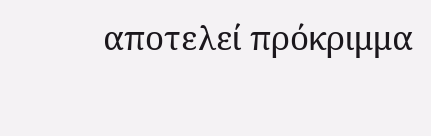αποτελεί πρόκριμμα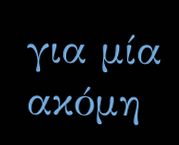για μία ακόμη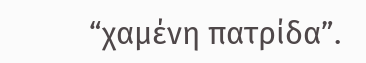“χαμένη πατρίδα”.